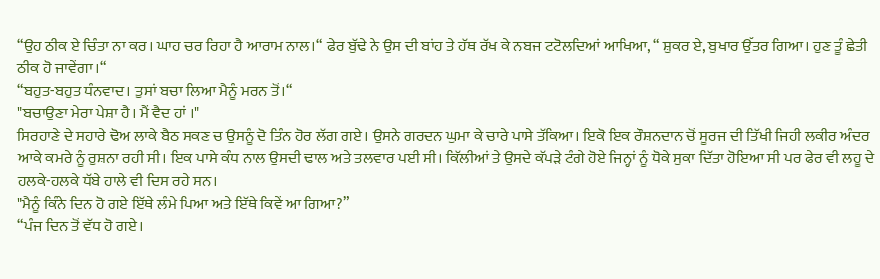“ਉਹ ਠੀਕ ਏ ਚਿੰਤਾ ਨਾ ਕਰ। ਘਾਹ ਚਰ ਰਿਹਾ ਹੈ ਆਰਾਮ ਨਾਲ।“ ਫੇਰ ਬੁੱਢੇ ਨੇ ਉਸ ਦੀ ਬਾਂਹ ਤੇ ਹੱਥ ਰੱਖ ਕੇ ਨਬਜ ਟਟੋਲਦਿਆਂ ਆਖਿਆ, “ ਸ਼ੁਕਰ ਏ, ਬੁਖਾਰ ਉੱਤਰ ਗਿਆ। ਹੁਣ ਤੂੰ ਛੇਤੀ ਠੀਕ ਹੋ ਜਾਵੇਂਗਾ।“
“ਬਹੁਤ-ਬਹੁਤ ਧੰਨਵਾਦ। ਤੁਸਾਂ ਬਚਾ ਲਿਆ ਮੈਨੂੰ ਮਰਨ ਤੋਂ।“
"ਬਚਾਉਣਾ ਮੇਰਾ ਪੇਸ਼ਾ ਹੈ। ਮੈਂ ਵੈਦ ਹਾਂ ।"
ਸਿਰਹਾਣੇ ਦੇ ਸਹਾਰੇ ਢੋਅ ਲਾਕੇ ਬੈਠ ਸਕਣ ਚ ਉਸਨੂੰ ਦੋ ਤਿੰਨ ਹੋਰ ਲੱਗ ਗਏ। ਉਸਨੇ ਗਰਦਨ ਘੁਮਾ ਕੇ ਚਾਰੇ ਪਾਸੇ ਤੱਕਿਆ। ਇਕੋ ਇਕ ਰੌਸ਼ਨਦਾਨ ਚੋਂ ਸੂਰਜ ਦੀ ਤਿੱਖੀ ਜਿਹੀ ਲਕੀਰ ਅੰਦਰ ਆਕੇ ਕਮਰੇ ਨੂੰ ਰੁਸ਼ਨਾ ਰਹੀ ਸੀ। ਇਕ ਪਾਸੇ ਕੰਧ ਨਾਲ ਉਸਦੀ ਢਾਲ ਅਤੇ ਤਲਵਾਰ ਪਈ ਸੀ। ਕਿੱਲੀਆਂ ਤੇ ਉਸਦੇ ਕੱਪੜੇ ਟੰਗੇ ਹੋਏ ਜਿਨ੍ਹਾਂ ਨੂੰ ਧੋਕੇ ਸੁਕਾ ਦਿੱਤਾ ਹੋਇਆ ਸੀ ਪਰ ਫੇਰ ਵੀ ਲਹੂ ਦੇ ਹਲਕੇ-ਹਲਕੇ ਧੱਬੇ ਹਾਲੇ ਵੀ ਦਿਸ ਰਹੇ ਸਨ।
"ਮੈਨੂੰ ਕਿੰਨੇ ਦਿਨ ਹੋ ਗਏ ਇੱਥੇ ਲੰਮੇ ਪਿਆ ਅਤੇ ਇੱਥੇ ਕਿਵੇਂ ਆ ਗਿਆ?”
“ਪੰਜ ਦਿਨ ਤੋਂ ਵੱਧ ਹੋ ਗਏ।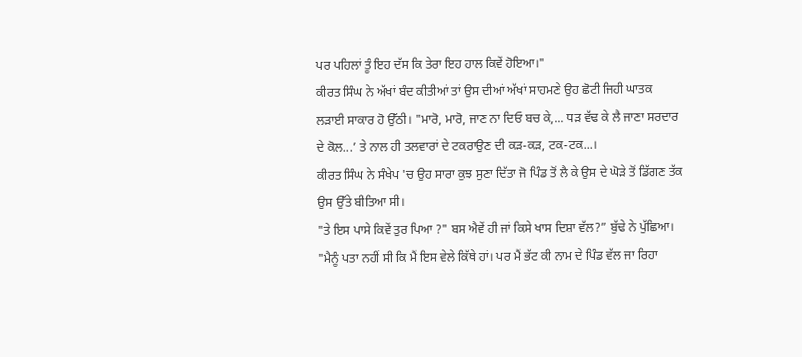ਪਰ ਪਹਿਲਾਂ ਤੂੰ ਇਹ ਦੱਸ ਕਿ ਤੇਰਾ ਇਹ ਹਾਲ ਕਿਵੇਂ ਹੋਇਆ।"
ਕੀਰਤ ਸਿੰਘ ਨੇ ਅੱਖਾਂ ਬੰਦ ਕੀਤੀਆਂ ਤਾਂ ਉਸ ਦੀਆਂ ਅੱਖਾਂ ਸਾਹਮਣੇ ਉਹ ਛੋਟੀ ਜਿਹੀ ਘਾਤਕ ਲੜਾਈ ਸਾਕਾਰ ਹੋ ਉੱਠੀ। "ਮਾਰੋ, ਮਾਰੋ, ਜਾਣ ਨਾ ਦਿਓ ਬਚ ਕੇ,... ਧੜ ਵੱਢ ਕੇ ਲੈ ਜਾਣਾ ਸਰਦਾਰ ਦੇ ਕੋਲ...’ ਤੇ ਨਾਲ ਹੀ ਤਲਵਾਰਾਂ ਦੇ ਟਕਰਾਉਣ ਦੀ ਕੜ-ਕੜ, ਟਕ-ਟਕ...।
ਕੀਰਤ ਸਿੰਘ ਨੇ ਸੰਖੇਪ 'ਚ ਉਹ ਸਾਰਾ ਕੁਝ ਸੁਣਾ ਦਿੱਤਾ ਜੋ ਪਿੰਡ ਤੋਂ ਲੈ ਕੇ ਉਸ ਦੇ ਘੋੜੇ ਤੋਂ ਡਿੱਗਣ ਤੱਕ ਉਸ ਉੱਤੇ ਬੀਤਿਆ ਸੀ।
"ਤੇ ਇਸ ਪਾਸੇ ਕਿਵੇਂ ਤੁਰ ਪਿਆ ?" ਬਸ ਐਵੇਂ ਹੀ ਜਾਂ ਕਿਸੇ ਖਾਸ ਦਿਸ਼ਾ ਵੱਲ?” ਬੁੱਢੇ ਨੇ ਪੁੱਛਿਆ।
"ਮੈਨੂੰ ਪਤਾ ਨਹੀਂ ਸੀ ਕਿ ਮੈਂ ਇਸ ਵੇਲੇ ਕਿੱਥੇ ਹਾਂ। ਪਰ ਮੈਂ ਭੱਟ ਕੀ ਨਾਮ ਦੇ ਪਿੰਡ ਵੱਲ ਜਾ ਰਿਹਾ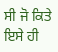ਸੀ ਜੋ ਕਿਤੇ ਇਸੇ ਹੀ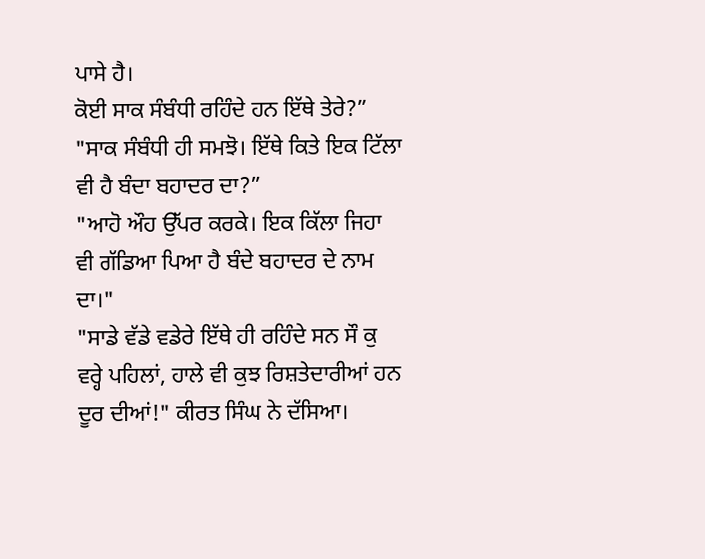ਪਾਸੇ ਹੈ।
ਕੋਈ ਸਾਕ ਸੰਬੰਧੀ ਰਹਿੰਦੇ ਹਨ ਇੱਥੇ ਤੇਰੇ?”
"ਸਾਕ ਸੰਬੰਧੀ ਹੀ ਸਮਝੋ। ਇੱਥੇ ਕਿਤੇ ਇਕ ਟਿੱਲਾ ਵੀ ਹੈ ਬੰਦਾ ਬਹਾਦਰ ਦਾ?”
"ਆਹੋ ਔਹ ਉੱਪਰ ਕਰਕੇ। ਇਕ ਕਿੱਲਾ ਜਿਹਾ ਵੀ ਗੱਡਿਆ ਪਿਆ ਹੈ ਬੰਦੇ ਬਹਾਦਰ ਦੇ ਨਾਮ ਦਾ।"
"ਸਾਡੇ ਵੱਡੇ ਵਡੇਰੇ ਇੱਥੇ ਹੀ ਰਹਿੰਦੇ ਸਨ ਸੌ ਕੁ ਵਰ੍ਹੇ ਪਹਿਲਾਂ, ਹਾਲੇ ਵੀ ਕੁਝ ਰਿਸ਼ਤੇਦਾਰੀਆਂ ਹਨ ਦੂਰ ਦੀਆਂ!" ਕੀਰਤ ਸਿੰਘ ਨੇ ਦੱਸਿਆ।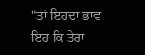"ਤਾਂ ਇਹਦਾ ਭਾਵ ਇਹ ਕਿ ਤੇਰਾ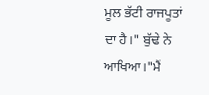ਮੂਲ ਭੱਟੀ ਰਾਜਪੂਤਾਂ ਦਾ ਹੈ।" ਬੁੱਢੇ ਨੇ ਆਖਿਆ।"ਮੈਂ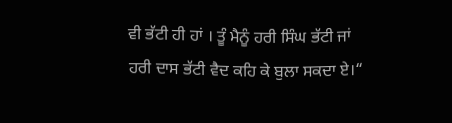ਵੀ ਭੱਟੀ ਹੀ ਹਾਂ । ਤੂੰ ਮੈਨੂੰ ਹਰੀ ਸਿੰਘ ਭੱਟੀ ਜਾਂ ਹਰੀ ਦਾਸ ਭੱਟੀ ਵੈਦ ਕਹਿ ਕੇ ਬੁਲਾ ਸਕਦਾ ਏ।“